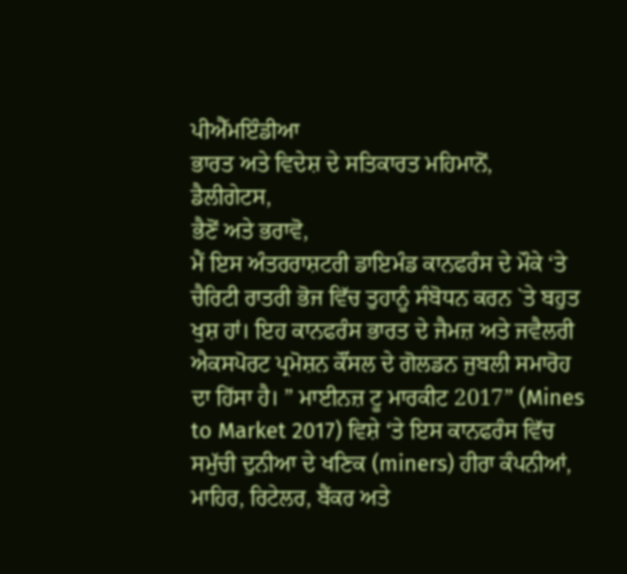ਪੀਐੱਮਇੰਡੀਆ
ਭਾਰਤ ਅਤੇ ਵਿਦੇਸ਼ ਦੇ ਸਤਿਕਾਰਤ ਮਹਿਮਾਨੋਂ,
ਡੈਲੀਗੇਟਸ,
ਭੈਣੋਂ ਅਤੇ ਭਰਾਵੋ,
ਮੈਂ ਇਸ ਅੰਤਰਰਾਸ਼ਟਰੀ ਡਾਇਮੰਡ ਕਾਨਫਰੰਸ ਦੇ ਮੌਕੇ ‘ਤੇ ਚੈਰਿਟੀ ਰਾਤਰੀ ਭੋਜ ਵਿੱਚ ਤੁਹਾਨੂੰ ਸੰਬੋਧਨ ਕਰਨ `ਤੇ ਬਹੁਤ ਖੁਸ਼ ਹਾਂ। ਇਹ ਕਾਨਫਰੰਸ ਭਾਰਤ ਦੇ ਜੈਮਜ਼ ਅਤੇ ਜਵੈਲਰੀ ਐਕਸਪੋਰਟ ਪ੍ਰਮੋਸ਼ਨ ਕੌਂਸਲ ਦੇ ਗੋਲਡਨ ਜੁਬਲੀ ਸਮਾਰੋਹ ਦਾ ਹਿੱਸਾ ਹੈ। ” ਮਾਈਨਜ਼ ਟੂ ਮਾਰਕੀਟ 2017” (Mines to Market 2017) ਵਿਸ਼ੇ ‘ਤੇ ਇਸ ਕਾਨਫਰੰਸ ਵਿੱਚ ਸਮੁੱਚੀ ਦੁਨੀਆ ਦੇ ਖਣਿਕ (miners) ਹੀਰਾ ਕੰਪਨੀਆਂ,
ਮਾਹਿਰ, ਰਿਟੇਲਰ, ਬੈਂਕਰ ਅਤੇ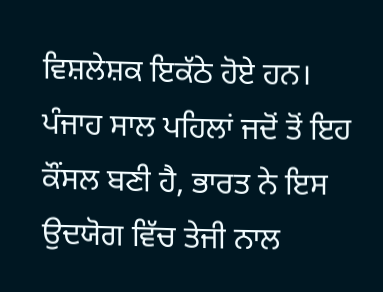ਵਿਸ਼ਲੇਸ਼ਕ ਇਕੱਠੇ ਹੋਏ ਹਨ।
ਪੰਜਾਹ ਸਾਲ ਪਹਿਲਾਂ ਜਦੋਂ ਤੋਂ ਇਹ ਕੌਂਸਲ ਬਣੀ ਹੈ, ਭਾਰਤ ਨੇ ਇਸ ਉਦਯੋਗ ਵਿੱਚ ਤੇਜੀ ਨਾਲ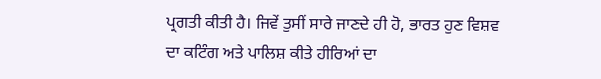ਪ੍ਰਗਤੀ ਕੀਤੀ ਹੈ। ਜਿਵੇਂ ਤੁਸੀਂ ਸਾਰੇ ਜਾਣਦੇ ਹੀ ਹੋ, ਭਾਰਤ ਹੁਣ ਵਿਸ਼ਵ ਦਾ ਕਟਿੰਗ ਅਤੇ ਪਾਲਿਸ਼ ਕੀਤੇ ਹੀਰਿਆਂ ਦਾ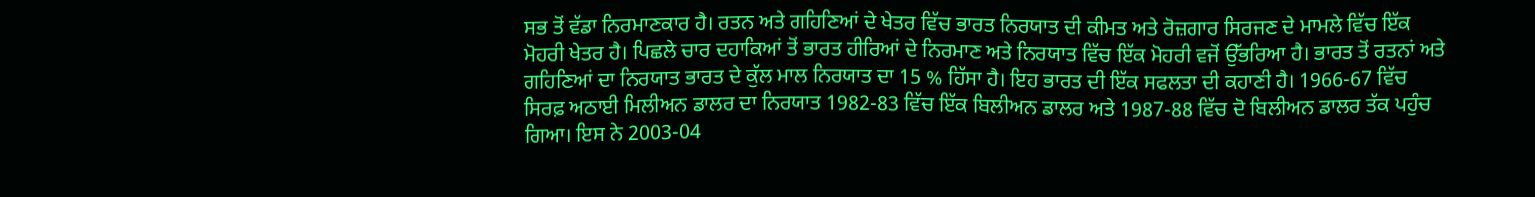ਸਭ ਤੋਂ ਵੱਡਾ ਨਿਰਮਾਣਕਾਰ ਹੈ। ਰਤਨ ਅਤੇ ਗਹਿਣਿਆਂ ਦੇ ਖੇਤਰ ਵਿੱਚ ਭਾਰਤ ਨਿਰਯਾਤ ਦੀ ਕੀਮਤ ਅਤੇ ਰੋਜ਼ਗਾਰ ਸਿਰਜਣ ਦੇ ਮਾਮਲੇ ਵਿੱਚ ਇੱਕ ਮੋਹਰੀ ਖੇਤਰ ਹੈ। ਪਿਛਲੇ ਚਾਰ ਦਹਾਕਿਆਂ ਤੋਂ ਭਾਰਤ ਹੀਰਿਆਂ ਦੇ ਨਿਰਮਾਣ ਅਤੇ ਨਿਰਯਾਤ ਵਿੱਚ ਇੱਕ ਮੋਹਰੀ ਵਜੋਂ ਉੱਭਰਿਆ ਹੈ। ਭਾਰਤ ਤੋਂ ਰਤਨਾਂ ਅਤੇ ਗਹਿਣਿਆਂ ਦਾ ਨਿਰਯਾਤ ਭਾਰਤ ਦੇ ਕੁੱਲ ਮਾਲ ਨਿਰਯਾਤ ਦਾ 15 % ਹਿੱਸਾ ਹੈ। ਇਹ ਭਾਰਤ ਦੀ ਇੱਕ ਸਫਲਤਾ ਦੀ ਕਹਾਣੀ ਹੈ। 1966-67 ਵਿੱਚ ਸਿਰਫ਼ ਅਠਾਈ ਮਿਲੀਅਨ ਡਾਲਰ ਦਾ ਨਿਰਯਾਤ 1982-83 ਵਿੱਚ ਇੱਕ ਬਿਲੀਅਨ ਡਾਲਰ ਅਤੇ 1987-88 ਵਿੱਚ ਦੋ ਬਿਲੀਅਨ ਡਾਲਰ ਤੱਕ ਪਹੁੰਚ ਗਿਆ। ਇਸ ਨੇ 2003-04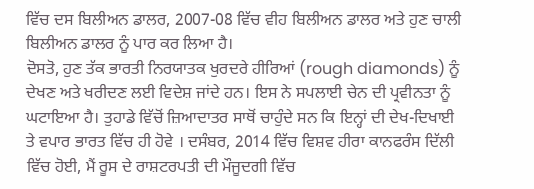ਵਿੱਚ ਦਸ ਬਿਲੀਅਨ ਡਾਲਰ, 2007-08 ਵਿੱਚ ਵੀਹ ਬਿਲੀਅਨ ਡਾਲਰ ਅਤੇ ਹੁਣ ਚਾਲੀ ਬਿਲੀਅਨ ਡਾਲਰ ਨੂੰ ਪਾਰ ਕਰ ਲਿਆ ਹੈ।
ਦੋਸਤੋ, ਹੁਣ ਤੱਕ ਭਾਰਤੀ ਨਿਰਯਾਤਕ ਖੁਰਦਰੇ ਹੀਰਿਆਂ (rough diamonds) ਨੂੰ ਦੇਖਣ ਅਤੇ ਖਰੀਦਣ ਲਈ ਵਿਦੇਸ਼ ਜਾਂਦੇ ਹਨ। ਇਸ ਨੇ ਸਪਲਾਈ ਚੇਨ ਦੀ ਪ੍ਰਵੀਨਤਾ ਨੂੰ ਘਟਾਇਆ ਹੈ। ਤੁਹਾਡੇ ਵਿੱਚੋਂ ਜ਼ਿਆਦਾਤਰ ਸਾਥੋਂ ਚਾਹੁੰਦੇ ਸਨ ਕਿ ਇਨ੍ਹਾਂ ਦੀ ਦੇਖ-ਦਿਖਾਈ ਤੇ ਵਪਾਰ ਭਾਰਤ ਵਿੱਚ ਹੀ ਹੋਵੇ । ਦਸੰਬਰ, 2014 ਵਿੱਚ ਵਿਸ਼ਵ ਹੀਰਾ ਕਾਨਫਰੰਸ ਦਿੱਲੀ ਵਿੱਚ ਹੋਈ, ਮੈਂ ਰੂਸ ਦੇ ਰਾਸ਼ਟਰਪਤੀ ਦੀ ਮੌਜੂਦਗੀ ਵਿੱਚ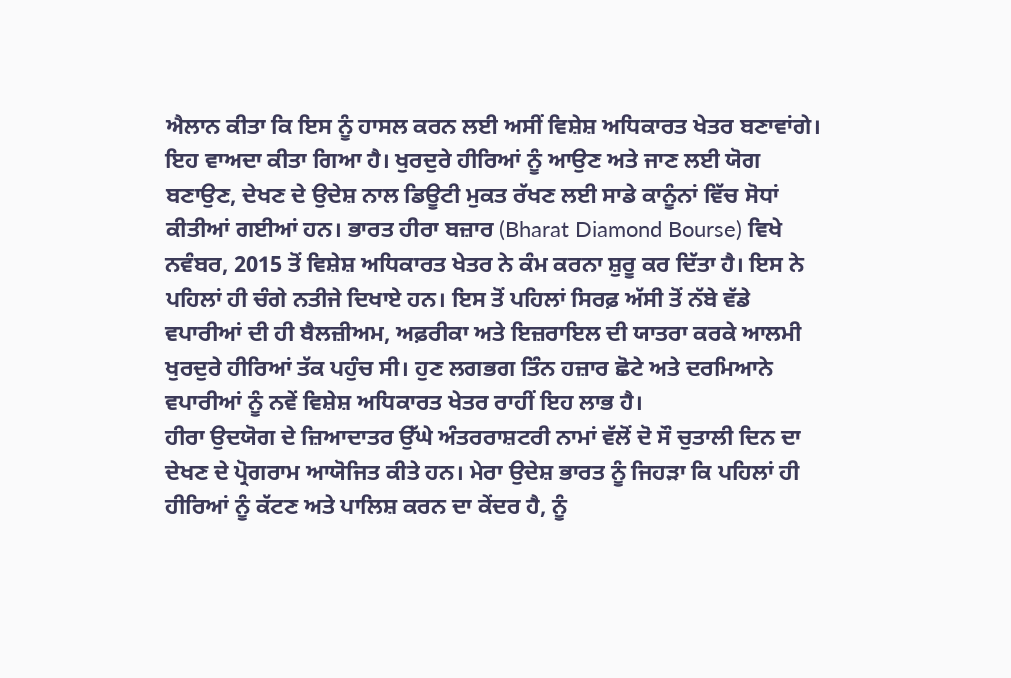ਐਲਾਨ ਕੀਤਾ ਕਿ ਇਸ ਨੂੰ ਹਾਸਲ ਕਰਨ ਲਈ ਅਸੀਂ ਵਿਸ਼ੇਸ਼ ਅਧਿਕਾਰਤ ਖੇਤਰ ਬਣਾਵਾਂਗੇ। ਇਹ ਵਾਅਦਾ ਕੀਤਾ ਗਿਆ ਹੈ। ਖੁਰਦੁਰੇ ਹੀਰਿਆਂ ਨੂੰ ਆਉਣ ਅਤੇ ਜਾਣ ਲਈ ਯੋਗ ਬਣਾਉਣ, ਦੇਖਣ ਦੇ ਉਦੇਸ਼ ਨਾਲ ਡਿਊਟੀ ਮੁਕਤ ਰੱਖਣ ਲਈ ਸਾਡੇ ਕਾਨੂੰਨਾਂ ਵਿੱਚ ਸੋਧਾਂ ਕੀਤੀਆਂ ਗਈਆਂ ਹਨ। ਭਾਰਤ ਹੀਰਾ ਬਜ਼ਾਰ (Bharat Diamond Bourse) ਵਿਖੇ ਨਵੰਬਰ, 2015 ਤੋਂ ਵਿਸ਼ੇਸ਼ ਅਧਿਕਾਰਤ ਖੇਤਰ ਨੇ ਕੰਮ ਕਰਨਾ ਸ਼ੁਰੂ ਕਰ ਦਿੱਤਾ ਹੈ। ਇਸ ਨੇ ਪਹਿਲਾਂ ਹੀ ਚੰਗੇ ਨਤੀਜੇ ਦਿਖਾਏ ਹਨ। ਇਸ ਤੋਂ ਪਹਿਲਾਂ ਸਿਰਫ਼ ਅੱਸੀ ਤੋਂ ਨੱਬੇ ਵੱਡੇ ਵਪਾਰੀਆਂ ਦੀ ਹੀ ਬੈਲਜ਼ੀਅਮ, ਅਫ਼ਰੀਕਾ ਅਤੇ ਇਜ਼ਰਾਇਲ ਦੀ ਯਾਤਰਾ ਕਰਕੇ ਆਲਮੀ ਖੁਰਦੁਰੇ ਹੀਰਿਆਂ ਤੱਕ ਪਹੁੰਚ ਸੀ। ਹੁਣ ਲਗਭਗ ਤਿੰਨ ਹਜ਼ਾਰ ਛੋਟੇ ਅਤੇ ਦਰਮਿਆਨੇ ਵਪਾਰੀਆਂ ਨੂੰ ਨਵੇਂ ਵਿਸ਼ੇਸ਼ ਅਧਿਕਾਰਤ ਖੇਤਰ ਰਾਹੀਂ ਇਹ ਲਾਭ ਹੈ।
ਹੀਰਾ ਉਦਯੋਗ ਦੇ ਜ਼ਿਆਦਾਤਰ ਉੱਘੇ ਅੰਤਰਰਾਸ਼ਟਰੀ ਨਾਮਾਂ ਵੱਲੋਂ ਦੋ ਸੌ ਚੁਤਾਲੀ ਦਿਨ ਦਾ ਦੇਖਣ ਦੇ ਪ੍ਰੋਗਰਾਮ ਆਯੋਜਿਤ ਕੀਤੇ ਹਨ। ਮੇਰਾ ਉਦੇਸ਼ ਭਾਰਤ ਨੂੰ ਜਿਹੜਾ ਕਿ ਪਹਿਲਾਂ ਹੀ ਹੀਰਿਆਂ ਨੂੰ ਕੱਟਣ ਅਤੇ ਪਾਲਿਸ਼ ਕਰਨ ਦਾ ਕੇਂਦਰ ਹੈ, ਨੂੰ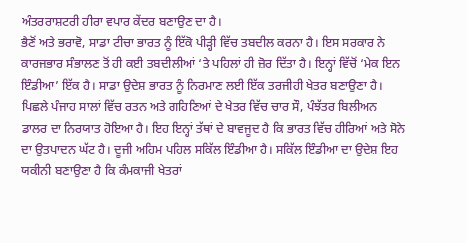ਅੰਤਰਰਾਸ਼ਟਰੀ ਹੀਰਾ ਵਪਾਰ ਕੇਂਦਰ ਬਣਾਉਣ ਦਾ ਹੈ।
ਭੈਣੋਂ ਅਤੇ ਭਰਾਵੋ, ਸਾਡਾ ਟੀਚਾ ਭਾਰਤ ਨੂੰ ਇੱਕੋ ਪੀੜ੍ਹੀ ਵਿੱਚ ਤਬਦੀਲ ਕਰਨਾ ਹੈ। ਇਸ ਸਰਕਾਰ ਨੇ ਕਾਰਜਭਾਰ ਸੰਭਾਲਣ ਤੋਂ ਹੀ ਕਈ ਤਬਦੀਲੀਆਂ ‘ਤੇ ਪਹਿਲਾਂ ਹੀ ਜ਼ੋਰ ਦਿੱਤਾ ਹੈ। ਇਨ੍ਹਾਂ ਵਿੱਚੋਂ ‘ਮੇਕ ਇਨ ਇੰਡੀਆ’ ਇੱਕ ਹੈ। ਸਾਡਾ ਉਦੇਸ਼ ਭਾਰਤ ਨੂੰ ਨਿਰਮਾਣ ਲਈ ਇੱਕ ਤਰਜੀਹੀ ਖੇਤਰ ਬਣਾਉਣਾ ਹੈ। ਪਿਛਲੇ ਪੰਜਾਹ ਸਾਲਾਂ ਵਿੱਚ ਰਤਨ ਅਤੇ ਗਹਿਣਿਆਂ ਦੇ ਖੇਤਰ ਵਿੱਚ ਚਾਰ ਸੌ, ਪੰਝੱਤਰ ਬਿਲੀਅਨ ਡਾਲਰ ਦਾ ਨਿਰਯਾਤ ਹੋਇਆ ਹੈ। ਇਹ ਇਨ੍ਹਾਂ ਤੱਥਾਂ ਦੇ ਬਾਵਜੂਦ ਹੈ ਕਿ ਭਾਰਤ ਵਿੱਚ ਹੀਰਿਆਂ ਅਤੇ ਸੋਨੇ ਦਾ ਉਤਪਾਦਨ ਘੱਟ ਹੈ। ਦੂਜੀ ਅਹਿਮ ਪਹਿਲ ਸਕਿੱਲ ਇੰਡੀਆ ਹੈ। ਸਕਿੱਲ ਇੰਡੀਆ ਦਾ ਉਦੇਸ਼ ਇਹ ਯਕੀਨੀ ਬਣਾਉਣਾ ਹੈ ਕਿ ਕੰਮਕਾਜੀ ਖੇਤਰਾਂ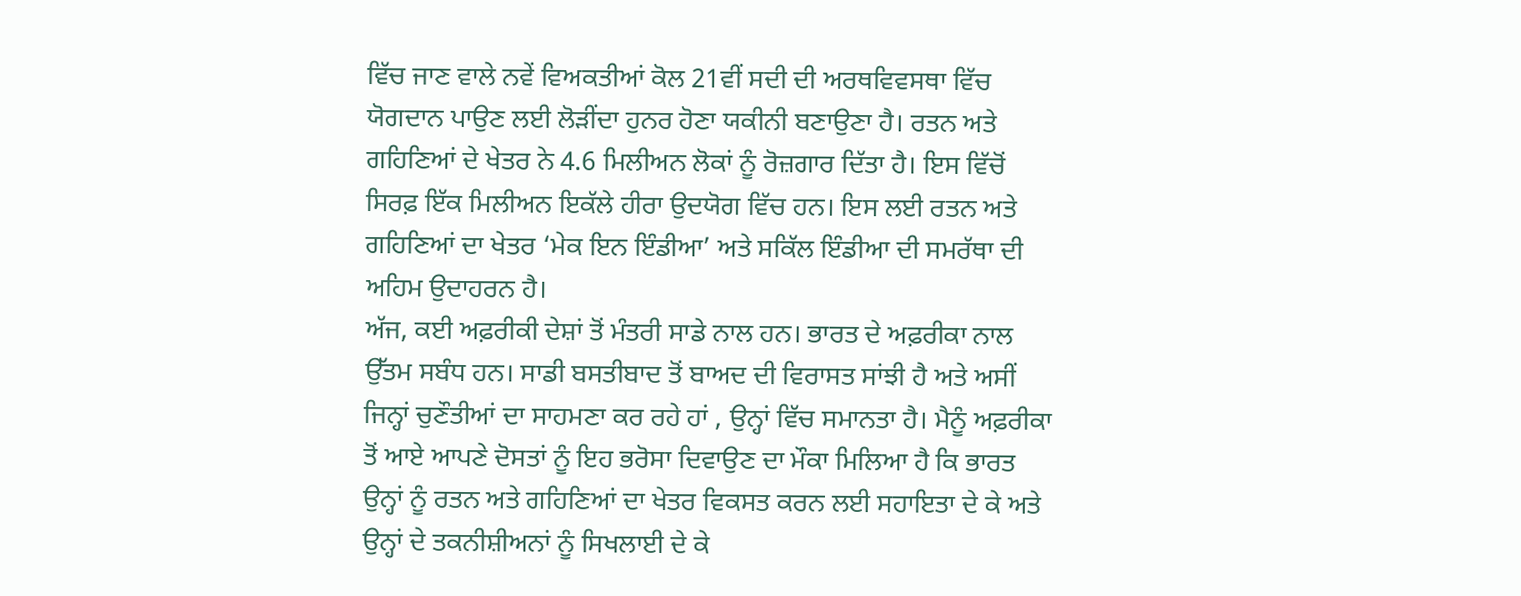ਵਿੱਚ ਜਾਣ ਵਾਲੇ ਨਵੇਂ ਵਿਅਕਤੀਆਂ ਕੋਲ 21ਵੀਂ ਸਦੀ ਦੀ ਅਰਥਵਿਵਸਥਾ ਵਿੱਚ ਯੋਗਦਾਨ ਪਾਉਣ ਲਈ ਲੋੜੀਂਦਾ ਹੁਨਰ ਹੋਣਾ ਯਕੀਨੀ ਬਣਾਉਣਾ ਹੈ। ਰਤਨ ਅਤੇ ਗਹਿਣਿਆਂ ਦੇ ਖੇਤਰ ਨੇ 4.6 ਮਿਲੀਅਨ ਲੋਕਾਂ ਨੂੰ ਰੋਜ਼ਗਾਰ ਦਿੱਤਾ ਹੈ। ਇਸ ਵਿੱਚੋਂ ਸਿਰਫ਼ ਇੱਕ ਮਿਲੀਅਨ ਇਕੱਲੇ ਹੀਰਾ ਉਦਯੋਗ ਵਿੱਚ ਹਨ। ਇਸ ਲਈ ਰਤਨ ਅਤੇ ਗਹਿਣਿਆਂ ਦਾ ਖੇਤਰ ‘ਮੇਕ ਇਨ ਇੰਡੀਆ’ ਅਤੇ ਸਕਿੱਲ ਇੰਡੀਆ ਦੀ ਸਮਰੱਥਾ ਦੀ ਅਹਿਮ ਉਦਾਹਰਨ ਹੈ।
ਅੱਜ, ਕਈ ਅਫ਼ਰੀਕੀ ਦੇਸ਼ਾਂ ਤੋਂ ਮੰਤਰੀ ਸਾਡੇ ਨਾਲ ਹਨ। ਭਾਰਤ ਦੇ ਅਫ਼ਰੀਕਾ ਨਾਲ ਉੱਤਮ ਸਬੰਧ ਹਨ। ਸਾਡੀ ਬਸਤੀਬਾਦ ਤੋਂ ਬਾਅਦ ਦੀ ਵਿਰਾਸਤ ਸਾਂਝੀ ਹੈ ਅਤੇ ਅਸੀਂ ਜਿਨ੍ਹਾਂ ਚੁਣੌਤੀਆਂ ਦਾ ਸਾਹਮਣਾ ਕਰ ਰਹੇ ਹਾਂ , ਉਨ੍ਹਾਂ ਵਿੱਚ ਸਮਾਨਤਾ ਹੈ। ਮੈਨੂੰ ਅਫ਼ਰੀਕਾ ਤੋਂ ਆਏ ਆਪਣੇ ਦੋਸਤਾਂ ਨੂੰ ਇਹ ਭਰੋਸਾ ਦਿਵਾਉਣ ਦਾ ਮੌਕਾ ਮਿਲਿਆ ਹੈ ਕਿ ਭਾਰਤ ਉਨ੍ਹਾਂ ਨੂੰ ਰਤਨ ਅਤੇ ਗਹਿਣਿਆਂ ਦਾ ਖੇਤਰ ਵਿਕਸਤ ਕਰਨ ਲਈ ਸਹਾਇਤਾ ਦੇ ਕੇ ਅਤੇ ਉਨ੍ਹਾਂ ਦੇ ਤਕਨੀਸ਼ੀਅਨਾਂ ਨੂੰ ਸਿਖਲਾਈ ਦੇ ਕੇ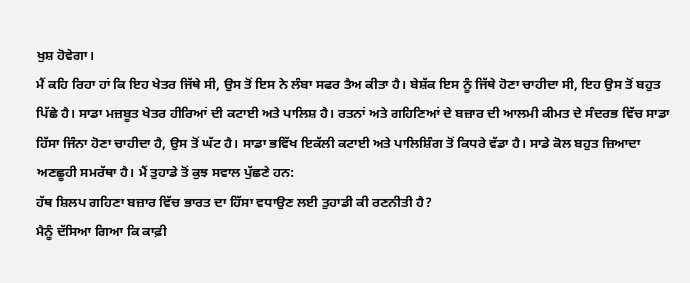ਖੁਸ਼ ਹੋਵੇਗਾ।
ਮੈਂ ਕਹਿ ਰਿਹਾ ਹਾਂ ਕਿ ਇਹ ਖੇਤਰ ਜਿੱਥੇ ਸੀ, ਉਸ ਤੋਂ ਇਸ ਨੇ ਲੰਬਾ ਸਫਰ ਤੈਅ ਕੀਤਾ ਹੈ। ਬੇਸ਼ੱਕ ਇਸ ਨੂੰ ਜਿੱਥੇ ਹੋਣਾ ਚਾਹੀਦਾ ਸੀ, ਇਹ ਉਸ ਤੋਂ ਬਹੁਤ ਪਿੱਛੇ ਹੈ। ਸਾਡਾ ਮਜ਼ਬੂਤ ਖੇਤਰ ਹੀਰਿਆਂ ਦੀ ਕਟਾਈ ਅਤੇ ਪਾਲਿਸ਼ ਹੈ। ਰਤਨਾਂ ਅਤੇ ਗਹਿਣਿਆਂ ਦੇ ਬਜ਼ਾਰ ਦੀ ਆਲਮੀ ਕੀਮਤ ਦੇ ਸੰਦਰਭ ਵਿੱਚ ਸਾਡਾ ਹਿੱਸਾ ਜਿੰਨਾ ਹੋਣਾ ਚਾਹੀਦਾ ਹੈ, ਉਸ ਤੋਂ ਘੱਟ ਹੈ। ਸਾਡਾ ਭਵਿੱਖ ਇਕੱਲੀ ਕਟਾਈ ਅਤੇ ਪਾਲਿਸ਼ਿੰਗ ਤੋਂ ਕਿਧਰੇ ਵੱਡਾ ਹੈ। ਸਾਡੇ ਕੋਲ ਬਹੁਤ ਜ਼ਿਆਦਾ ਅਣਛੂਹੀ ਸਮਰੱਥਾ ਹੈ। ਮੈਂ ਤੁਹਾਡੇ ਤੋਂ ਕੁਝ ਸਵਾਲ ਪੁੱਛਣੇ ਹਨ:
ਹੱਥ ਸ਼ਿਲਪ ਗਹਿਣਾ ਬਜ਼ਾਰ ਵਿੱਚ ਭਾਰਤ ਦਾ ਹਿੱਸਾ ਵਧਾਉਣ ਲਈ ਤੁਹਾਡੀ ਕੀ ਰਣਨੀਤੀ ਹੈ?
ਮੈਨੂੰ ਦੱਸਿਆ ਗਿਆ ਕਿ ਕਾਫ਼ੀ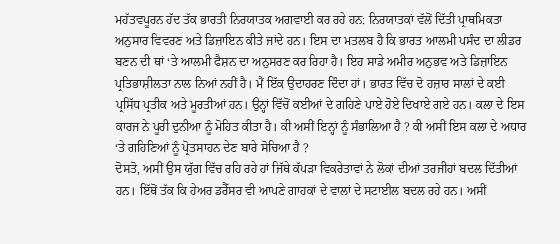ਮਹੱਤਵਪੂਰਨ ਹੱਦ ਤੱਕ ਭਾਰਤੀ ਨਿਰਯਾਤਕ ਅਗਵਾਈ ਕਰ ਰਹੇ ਹਨ: ਨਿਰਯਾਤਕਾਂ ਵੱਲੋਂ ਦਿੱਤੀ ਪ੍ਰਾਥਮਿਕਤਾ ਅਨੁਸਾਰ ਵਿਵਰਣ ਅਤੇ ਡਿਜ਼ਾਇਨ ਕੀਤੇ ਜਾਂਦੇ ਹਨ। ਇਸ ਦਾ ਮਤਲਬ ਹੈ ਕਿ ਭਾਰਤ ਆਲਮੀ ਪਸੰਦ ਦਾ ਲੀਡਰ ਬਣਨ ਦੀ ਥਾਂ ‘ਤੇ ਆਲਮੀ ਫੈਸ਼ਨ ਦਾ ਅਨੁਸਰਣ ਕਰ ਰਿਹਾ ਹੈ। ਇਹ ਸਾਡੇ ਅਮੀਰ ਅਨੁਭਵ ਅਤੇ ਡਿਜ਼ਾਇਨ ਪ੍ਰਤਿਭਾਸ਼ੀਲਤਾ ਨਾਲ ਨਿਆਂ ਨਹੀਂ ਹੈ। ਮੈਂ ਇੱਕ ਉਦਾਹਰਣ ਦਿੰਦਾ ਹਾਂ। ਭਾਰਤ ਵਿੱਚ ਦੋ ਹਜ਼ਾਰ ਸਾਲਾਂ ਦੇ ਕਈ ਪ੍ਰਸਿੱਧ ਪ੍ਰਤੀਕ ਅਤੇ ਮੂਰਤੀਆਂ ਹਨ। ਉਨ੍ਹਾਂ ਵਿੱਚੋਂ ਕਈਆਂ ਦੇ ਗਹਿਣੇ ਪਾਏ ਹੋਏ ਦਿਖਾਏ ਗਏ ਹਨ। ਕਲਾ ਦੇ ਇਸ ਕਾਰਜ ਨੇ ਪੂਰੀ ਦੁਨੀਆ ਨੂੰ ਮੋਹਿਤ ਕੀਤਾ ਹੈ। ਕੀ ਅਸੀਂ ਇਨ੍ਹਾਂ ਨੂੰ ਸੰਭਾਲਿਆ ਹੈ ? ਕੀ ਅਸੀਂ ਇਸ ਕਲਾ ਦੇ ਅਧਾਰ ‘ਤੇ ਗਹਿਣਿਆਂ ਨੂੰ ਪ੍ਰੋਤਸਾਹਨ ਦੇਣ ਬਾਰੇ ਸੋਚਿਆ ਹੈ ?
ਦੋਸਤੋ, ਅਸੀਂ ਉਸ ਯੁੱਗ ਵਿੱਚ ਰਹਿ ਰਹੇ ਹਾਂ ਜਿੱਥੇ ਕੱਪੜਾ ਵਿਕਰੇਤਾਵਾਂ ਨੇ ਲੋਕਾਂ ਦੀਆਂ ਤਰਜੀਹਾਂ ਬਦਲ ਦਿੱਤੀਆਂ ਹਨ। ਇੱਥੋਂ ਤੱਕ ਕਿ ਹੇਅਰ ਡਰੈੱਸਰ ਵੀ ਆਪਣੇ ਗਾਹਕਾਂ ਦੇ ਵਾਲਾਂ ਦੇ ਸਟਾਈਲ ਬਦਲ ਰਹੇ ਹਨ। ਅਸੀਂ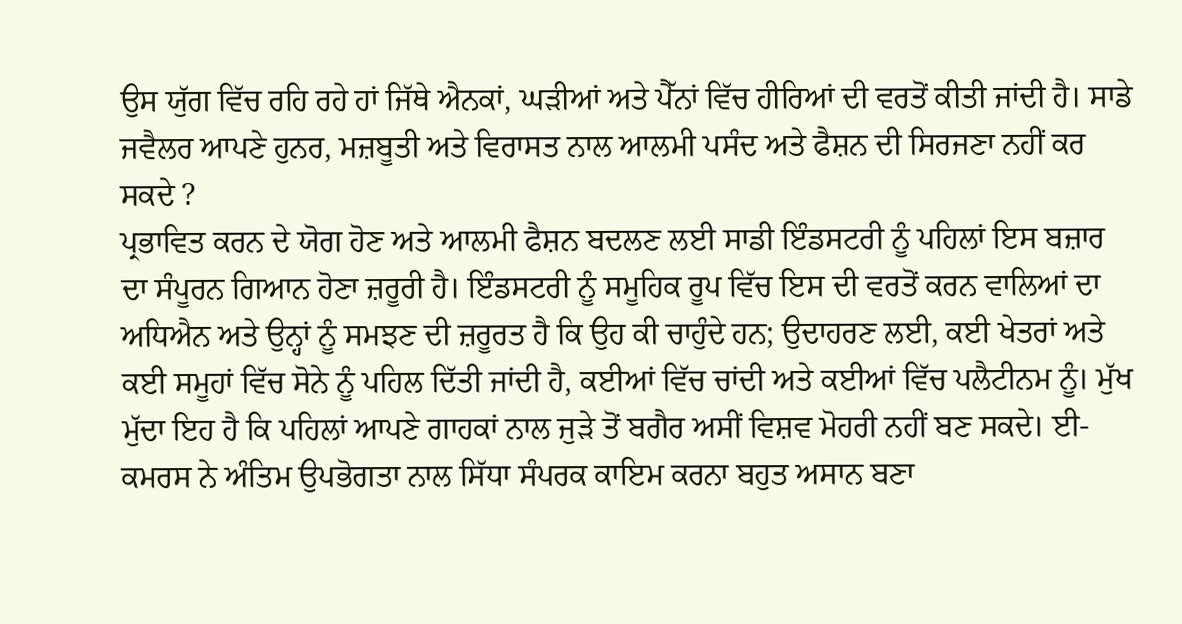ਉਸ ਯੁੱਗ ਵਿੱਚ ਰਹਿ ਰਹੇ ਹਾਂ ਜਿੱਥੇ ਐਨਕਾਂ, ਘੜੀਆਂ ਅਤੇ ਪੈੱਨਾਂ ਵਿੱਚ ਹੀਰਿਆਂ ਦੀ ਵਰਤੋਂ ਕੀਤੀ ਜਾਂਦੀ ਹੈ। ਸਾਡੇ ਜਵੈਲਰ ਆਪਣੇ ਹੁਨਰ, ਮਜ਼ਬੂਤੀ ਅਤੇ ਵਿਰਾਸਤ ਨਾਲ ਆਲਮੀ ਪਸੰਦ ਅਤੇ ਫੈਸ਼ਨ ਦੀ ਸਿਰਜਣਾ ਨਹੀਂ ਕਰ ਸਕਦੇ ?
ਪ੍ਰਭਾਵਿਤ ਕਰਨ ਦੇ ਯੋਗ ਹੋਣ ਅਤੇ ਆਲਮੀ ਫੈਸ਼ਨ ਬਦਲਣ ਲਈ ਸਾਡੀ ਇੰਡਸਟਰੀ ਨੂੰ ਪਹਿਲਾਂ ਇਸ ਬਜ਼ਾਰ ਦਾ ਸੰਪੂਰਨ ਗਿਆਨ ਹੋਣਾ ਜ਼ਰੂਰੀ ਹੈ। ਇੰਡਸਟਰੀ ਨੂੰ ਸਮੂਹਿਕ ਰੂਪ ਵਿੱਚ ਇਸ ਦੀ ਵਰਤੋਂ ਕਰਨ ਵਾਲਿਆਂ ਦਾ ਅਧਿਐਨ ਅਤੇ ਉਨ੍ਹਾਂ ਨੂੰ ਸਮਝਣ ਦੀ ਜ਼ਰੂਰਤ ਹੈ ਕਿ ਉਹ ਕੀ ਚਾਹੁੰਦੇ ਹਨ; ਉਦਾਹਰਣ ਲਈ, ਕਈ ਖੇਤਰਾਂ ਅਤੇ ਕਈ ਸਮੂਹਾਂ ਵਿੱਚ ਸੋਨੇ ਨੂੰ ਪਹਿਲ ਦਿੱਤੀ ਜਾਂਦੀ ਹੈ, ਕਈਆਂ ਵਿੱਚ ਚਾਂਦੀ ਅਤੇ ਕਈਆਂ ਵਿੱਚ ਪਲੈਟੀਨਮ ਨੂੰ। ਮੁੱਖ ਮੁੱਦਾ ਇਹ ਹੈ ਕਿ ਪਹਿਲਾਂ ਆਪਣੇ ਗਾਹਕਾਂ ਨਾਲ ਜੁੜੇ ਤੋਂ ਬਗੈਰ ਅਸੀਂ ਵਿਸ਼ਵ ਮੋਹਰੀ ਨਹੀਂ ਬਣ ਸਕਦੇ। ਈ-ਕਮਰਸ ਨੇ ਅੰਤਿਮ ਉਪਭੋਗਤਾ ਨਾਲ ਸਿੱਧਾ ਸੰਪਰਕ ਕਾਇਮ ਕਰਨਾ ਬਹੁਤ ਅਸਾਨ ਬਣਾ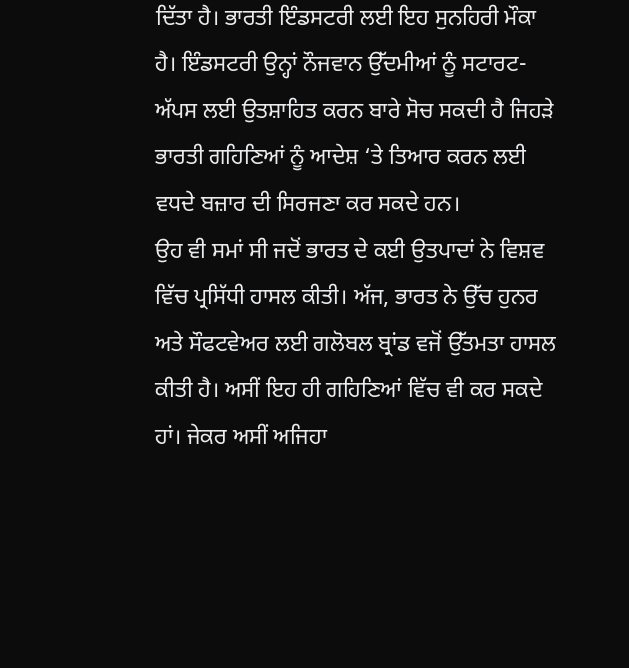ਦਿੱਤਾ ਹੈ। ਭਾਰਤੀ ਇੰਡਸਟਰੀ ਲਈ ਇਹ ਸੁਨਹਿਰੀ ਮੌਕਾ ਹੈ। ਇੰਡਸਟਰੀ ਉਨ੍ਹਾਂ ਨੌਜਵਾਨ ਉੱਦਮੀਆਂ ਨੂੰ ਸਟਾਰਟ-ਅੱਪਸ ਲਈ ਉਤਸ਼ਾਹਿਤ ਕਰਨ ਬਾਰੇ ਸੋਚ ਸਕਦੀ ਹੈ ਜਿਹੜੇ ਭਾਰਤੀ ਗਹਿਣਿਆਂ ਨੂੰ ਆਦੇਸ਼ ‘ਤੇ ਤਿਆਰ ਕਰਨ ਲਈ ਵਧਦੇ ਬਜ਼ਾਰ ਦੀ ਸਿਰਜਣਾ ਕਰ ਸਕਦੇ ਹਨ।
ਉਹ ਵੀ ਸਮਾਂ ਸੀ ਜਦੋਂ ਭਾਰਤ ਦੇ ਕਈ ਉਤਪਾਦਾਂ ਨੇ ਵਿਸ਼ਵ ਵਿੱਚ ਪ੍ਰਸਿੱਧੀ ਹਾਸਲ ਕੀਤੀ। ਅੱਜ, ਭਾਰਤ ਨੇ ਉੱਚ ਹੁਨਰ ਅਤੇ ਸੌਫਟਵੇਅਰ ਲਈ ਗਲੋਬਲ ਬ੍ਰਾਂਡ ਵਜੋਂ ਉੱਤਮਤਾ ਹਾਸਲ ਕੀਤੀ ਹੈ। ਅਸੀਂ ਇਹ ਹੀ ਗਹਿਣਿਆਂ ਵਿੱਚ ਵੀ ਕਰ ਸਕਦੇ ਹਾਂ। ਜੇਕਰ ਅਸੀਂ ਅਜਿਹਾ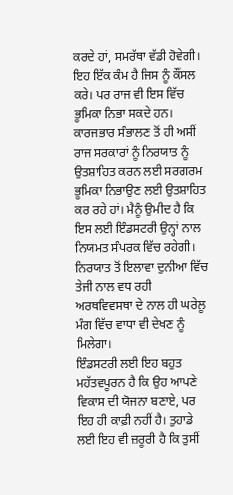ਕਰਦੇ ਹਾਂ, ਸਮਰੱਥਾ ਵੱਡੀ ਹੋਵੇਗੀ। ਇਹ ਇੱਕ ਕੰਮ ਹੈ ਜਿਸ ਨੂੰ ਕੌਂਸਲ ਕਰੇ। ਪਰ ਰਾਜ ਵੀ ਇਸ ਵਿੱਚ ਭੂਮਿਕਾ ਨਿਭਾ ਸਕਦੇ ਹਨ। ਕਾਰਜਭਾਰ ਸੰਭਾਲਣ ਤੋਂ ਹੀ ਅਸੀਂ ਰਾਜ ਸਰਕਾਰਾਂ ਨੂੰ ਨਿਰਯਾਤ ਨੂੰ ਉਤਸ਼ਾਹਿਤ ਕਰਨ ਲਈ ਸਰਗਰਮ ਭੂਮਿਕਾ ਨਿਭਾਉਣ ਲਈ ਉਤਸ਼ਾਹਿਤ ਕਰ ਰਹੇ ਹਾਂ। ਮੈਨੂੰ ਉਮੀਦ ਹੈ ਕਿ ਇਸ ਲਈ ਇੰਡਸਟਰੀ ਉਨ੍ਹਾਂ ਨਾਲ ਨਿਯਮਤ ਸੰਪਰਕ ਵਿੱਚ ਰਹੇਗੀ। ਨਿਰਯਾਤ ਤੋਂ ਇਲਾਵਾ ਦੁਨੀਆ ਵਿੱਚ ਤੇਜੀ ਨਾਲ ਵਧ ਰਹੀ ਅਰਥਵਿਵਸਥਾ ਦੇ ਨਾਲ ਹੀ ਘਰੇਲੂ ਮੰਗ ਵਿੱਚ ਵਾਧਾ ਵੀ ਦੇਖਣ ਨੂੰ ਮਿਲੇਗਾ।
ਇੰਡਸਟਰੀ ਲਈ ਇਹ ਬਹੁਤ ਮਹੱਤਵਪੂਰਨ ਹੈ ਕਿ ਉਹ ਆਪਣੇ ਵਿਕਾਸ ਦੀ ਯੋਜਨਾ ਬਣਾਏ, ਪਰ ਇਹ ਹੀ ਕਾਫ਼ੀ ਨਹੀਂ ਹੈ। ਤੁਹਾਡੇ ਲਈ ਇਹ ਵੀ ਜ਼ਰੂਰੀ ਹੈ ਕਿ ਤੁਸੀਂ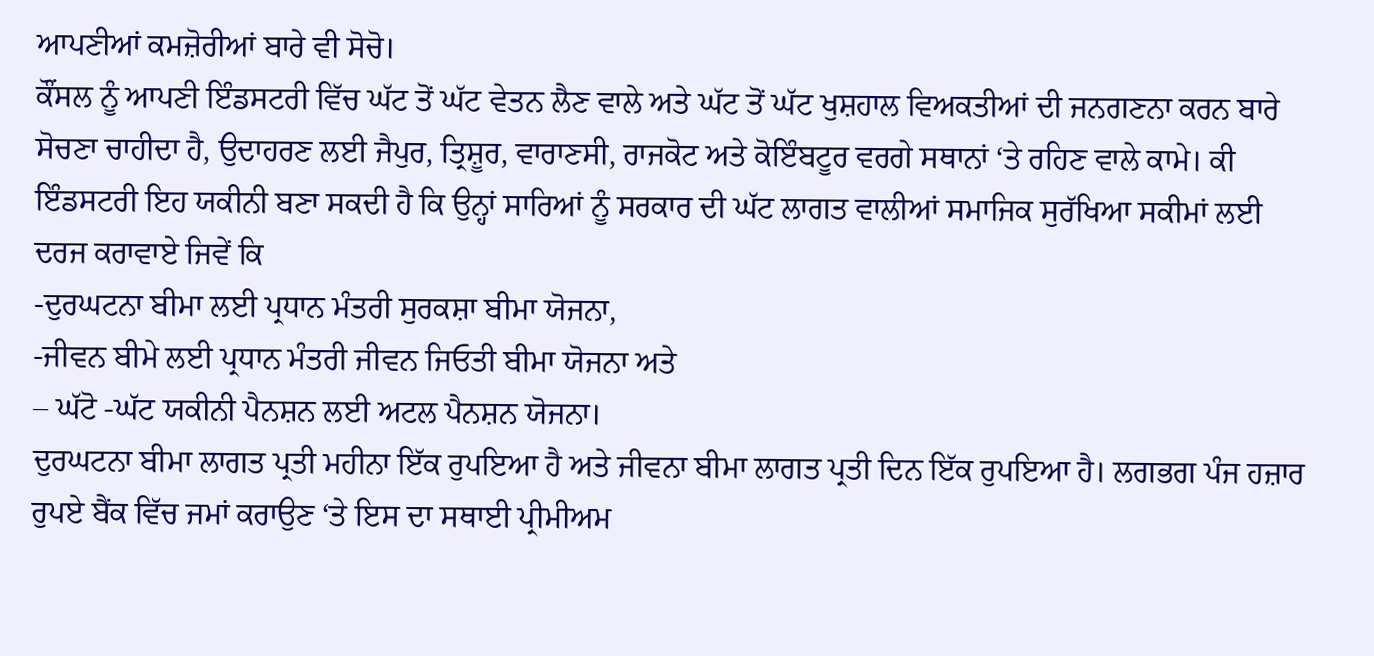ਆਪਣੀਆਂ ਕਮਜ਼ੋਰੀਆਂ ਬਾਰੇ ਵੀ ਸੋਚੋ।
ਕੌਂਸਲ ਨੂੰ ਆਪਣੀ ਇੰਡਸਟਰੀ ਵਿੱਚ ਘੱਟ ਤੋਂ ਘੱਟ ਵੇਤਨ ਲੈਣ ਵਾਲੇ ਅਤੇ ਘੱਟ ਤੋਂ ਘੱਟ ਖੁਸ਼ਹਾਲ ਵਿਅਕਤੀਆਂ ਦੀ ਜਨਗਣਨਾ ਕਰਨ ਬਾਰੇ ਸੋਚਣਾ ਚਾਹੀਦਾ ਹੈ, ਉਦਾਹਰਣ ਲਈ ਜੈਪੁਰ, ਤ੍ਰਿਸ਼ੂਰ, ਵਾਰਾਣਸੀ, ਰਾਜਕੋਟ ਅਤੇ ਕੋਇੰਬਟੂਰ ਵਰਗੇ ਸਥਾਨਾਂ ‘ਤੇ ਰਹਿਣ ਵਾਲੇ ਕਾਮੇ। ਕੀ ਇੰਡਸਟਰੀ ਇਹ ਯਕੀਨੀ ਬਣਾ ਸਕਦੀ ਹੈ ਕਿ ਉਨ੍ਹਾਂ ਸਾਰਿਆਂ ਨੂੰ ਸਰਕਾਰ ਦੀ ਘੱਟ ਲਾਗਤ ਵਾਲੀਆਂ ਸਮਾਜਿਕ ਸੁਰੱਖਿਆ ਸਕੀਮਾਂ ਲਈ ਦਰਜ ਕਰਾਵਾਏ ਜਿਵੇਂ ਕਿ
-ਦੁਰਘਟਨਾ ਬੀਮਾ ਲਈ ਪ੍ਰਧਾਨ ਮੰਤਰੀ ਸੁਰਕਸ਼ਾ ਬੀਮਾ ਯੋਜਨਾ,
-ਜੀਵਨ ਬੀਮੇ ਲਈ ਪ੍ਰਧਾਨ ਮੰਤਰੀ ਜੀਵਨ ਜਿਓਤੀ ਬੀਮਾ ਯੋਜਨਾ ਅਤੇ
– ਘੱਟੋ -ਘੱਟ ਯਕੀਨੀ ਪੈਨਸ਼ਨ ਲਈ ਅਟਲ ਪੈਨਸ਼ਨ ਯੋਜਨਾ।
ਦੁਰਘਟਨਾ ਬੀਮਾ ਲਾਗਤ ਪ੍ਰਤੀ ਮਹੀਨਾ ਇੱਕ ਰੁਪਇਆ ਹੈ ਅਤੇ ਜੀਵਨਾ ਬੀਮਾ ਲਾਗਤ ਪ੍ਰਤੀ ਦਿਨ ਇੱਕ ਰੁਪਇਆ ਹੈ। ਲਗਭਗ ਪੰਜ ਹਜ਼ਾਰ ਰੁਪਏ ਬੈਂਕ ਵਿੱਚ ਜਮਾਂ ਕਰਾਉਣ ‘ਤੇ ਇਸ ਦਾ ਸਥਾਈ ਪ੍ਰੀਮੀਅਮ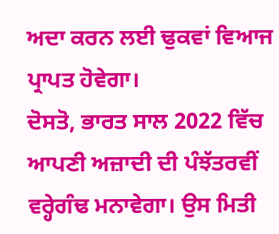ਅਦਾ ਕਰਨ ਲਈ ਢੁਕਵਾਂ ਵਿਆਜ ਪ੍ਰਾਪਤ ਹੋਵੇਗਾ।
ਦੋਸਤੋ, ਭਾਰਤ ਸਾਲ 2022 ਵਿੱਚ ਆਪਣੀ ਅਜ਼ਾਦੀ ਦੀ ਪੰਝੱਤਰਵੀਂ ਵਰ੍ਹੇਗੰਢ ਮਨਾਵੇਗਾ। ਉਸ ਮਿਤੀ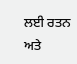ਲਈ ਰਤਨ ਅਤੇ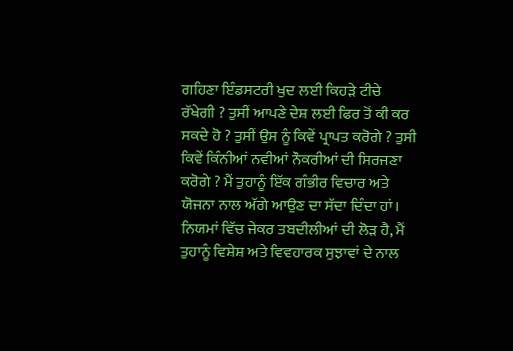ਗਹਿਣਾ ਇੰਡਸਟਰੀ ਖੁਦ ਲਈ ਕਿਹੜੇ ਟੀਚੇ ਰੱਖੇਗੀ ? ਤੁਸੀਂ ਆਪਣੇ ਦੇਸ਼ ਲਈ ਫਿਰ ਤੋਂ ਕੀ ਕਰ ਸਕਦੇ ਹੋ ? ਤੁਸੀਂ ਉਸ ਨੂੰ ਕਿਵੇਂ ਪ੍ਰਾਪਤ ਕਰੋਗੇ ? ਤੁਸੀ ਕਿਵੇਂ ਕਿੰਨੀਆਂ ਨਵੀਆਂ ਨੌਕਰੀਆਂ ਦੀ ਸਿਰਜਣਾ ਕਰੋਗੇ ? ਮੈਂ ਤੁਹਾਨੂੰ ਇੱਕ ਗੰਭੀਰ ਵਿਚਾਰ ਅਤੇ ਯੋਜਨਾ ਨਾਲ ਅੱਗੇ ਆਉਣ ਦਾ ਸੱਦਾ ਦਿੰਦਾ ਹਾਂ। ਨਿਯਮਾਂ ਵਿੱਚ ਜੇਕਰ ਤਬਦੀਲੀਆਂ ਦੀ ਲੋੜ ਹੈ, ਮੈਂ ਤੁਹਾਨੂੰ ਵਿਸ਼ੇਸ਼ ਅਤੇ ਵਿਵਹਾਰਕ ਸੁਝਾਵਾਂ ਦੇ ਨਾਲ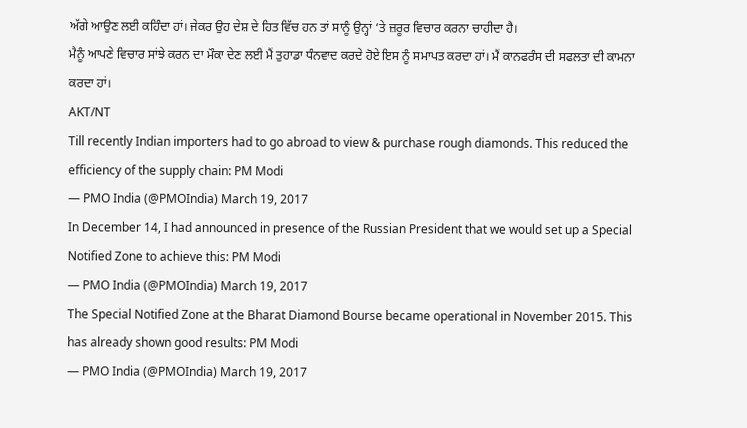ਅੱਗੇ ਆਉਣ ਲਈ ਕਹਿੰਦਾ ਹਾਂ। ਜੇਕਰ ਉਹ ਦੇਸ਼ ਦੇ ਹਿਤ ਵਿੱਚ ਹਨ ਤਾਂ ਸਾਨੂੰ ਉਨ੍ਹਾਂ ‘ਤੇ ਜ਼ਰੂਰ ਵਿਚਾਰ ਕਰਨਾ ਚਾਹੀਦਾ ਹੈ।
ਮੈਨੂੰ ਆਪਣੇ ਵਿਚਾਰ ਸਾਂਝੇ ਕਰਨ ਦਾ ਮੌਕਾ ਦੇਣ ਲਈ ਮੈਂ ਤੁਹਾਡਾ ਧੰਨਵਾਦ ਕਰਦੇ ਹੋਏ ਇਸ ਨੂੰ ਸਮਾਪਤ ਕਰਦਾ ਹਾਂ। ਮੈਂ ਕਾਨਫਰੰਸ ਦੀ ਸਫਲਤਾ ਦੀ ਕਾਮਨਾ ਕਰਦਾ ਹਾਂ।
AKT/NT
Till recently Indian importers had to go abroad to view & purchase rough diamonds. This reduced the efficiency of the supply chain: PM Modi
— PMO India (@PMOIndia) March 19, 2017
In December 14, I had announced in presence of the Russian President that we would set up a Special Notified Zone to achieve this: PM Modi
— PMO India (@PMOIndia) March 19, 2017
The Special Notified Zone at the Bharat Diamond Bourse became operational in November 2015. This has already shown good results: PM Modi
— PMO India (@PMOIndia) March 19, 2017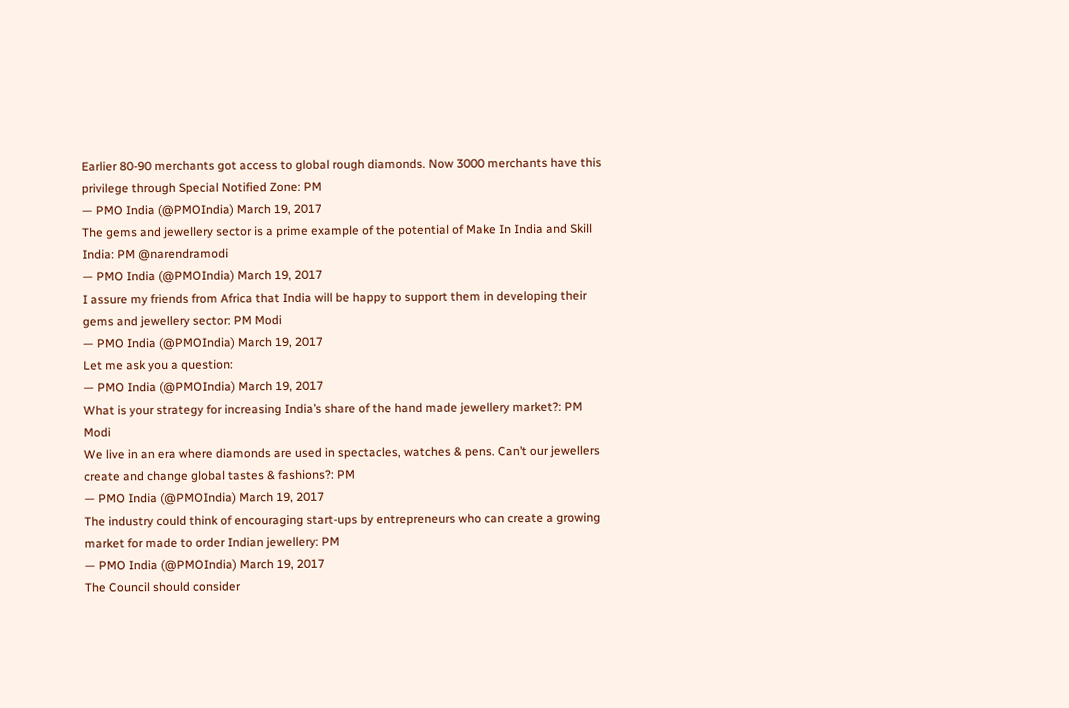Earlier 80-90 merchants got access to global rough diamonds. Now 3000 merchants have this privilege through Special Notified Zone: PM
— PMO India (@PMOIndia) March 19, 2017
The gems and jewellery sector is a prime example of the potential of Make In India and Skill India: PM @narendramodi
— PMO India (@PMOIndia) March 19, 2017
I assure my friends from Africa that India will be happy to support them in developing their gems and jewellery sector: PM Modi
— PMO India (@PMOIndia) March 19, 2017
Let me ask you a question:
— PMO India (@PMOIndia) March 19, 2017
What is your strategy for increasing India’s share of the hand made jewellery market?: PM Modi
We live in an era where diamonds are used in spectacles, watches & pens. Can’t our jewellers create and change global tastes & fashions?: PM
— PMO India (@PMOIndia) March 19, 2017
The industry could think of encouraging start-ups by entrepreneurs who can create a growing market for made to order Indian jewellery: PM
— PMO India (@PMOIndia) March 19, 2017
The Council should consider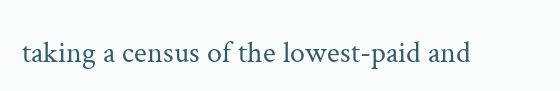taking a census of the lowest-paid and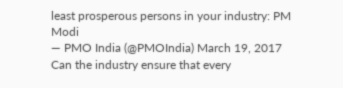least prosperous persons in your industry: PM Modi
— PMO India (@PMOIndia) March 19, 2017
Can the industry ensure that every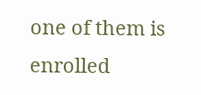one of them is enrolled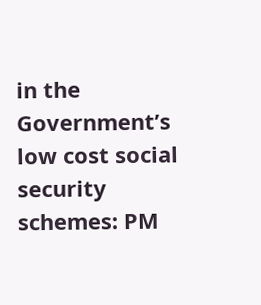in the Government’s low cost social security schemes: PM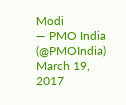Modi
— PMO India (@PMOIndia) March 19, 2017